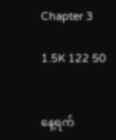Chapter 3

1.5K 122 50


နေ့ရက်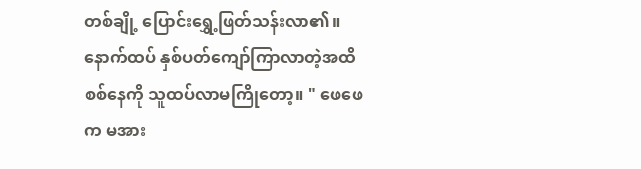တစ်ချို့ ပြောင်းရွှေ့ဖြတ်သန်းလာ၏။ နောက်ထပ် နှစ်ပတ်ကျော်ကြာလာတဲ့အထိ စစ်နေကို သူထပ်လာမကြိုတော့။ " ဖေဖေက မအား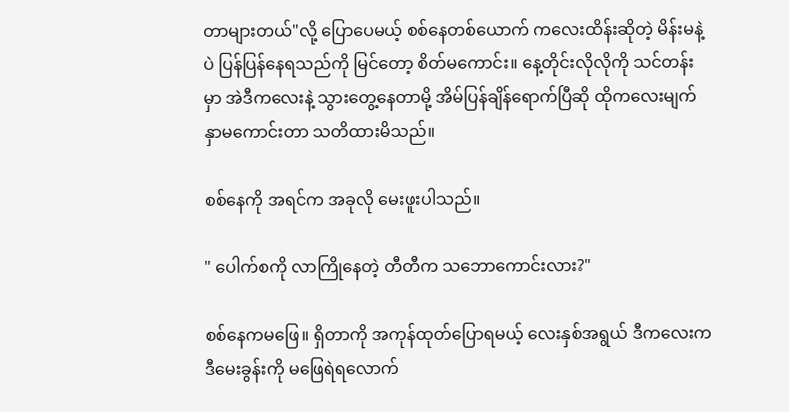တာများတယ်"လို့ ပြောပေမယ့် စစ်နေတစ်ယောက် ကလေးထိန်းဆိုတဲ့ မိန်းမနဲ့ပဲ ပြန်ပြန်နေရသည်ကို မြင်တော့ စိတ်မကောင်း။ နေ့တိုင်းလိုလိုကို သင်တန်းမှာ အဲဒီကလေးနဲ့ သွားတွေ့နေတာမို့ အိမ်ပြန်ချိန်ရောက်ပြီဆို ထိုကလေးမျက်နှာမကောင်းတာ သတိထားမိသည်။

စစ်နေကို အရင်က အခုလို မေးဖူးပါသည်။

" ပေါက်စကို လာကြိုနေတဲ့ တီတီက သဘောကောင်းလား?"

စစ်နေကမဖြေ။ ရှိတာကို အကုန်ထုတ်ပြောရမယ့် လေးနှစ်အရွယ် ဒီကလေးက ဒီမေးခွန်းကို မဖြေရဲရလောက်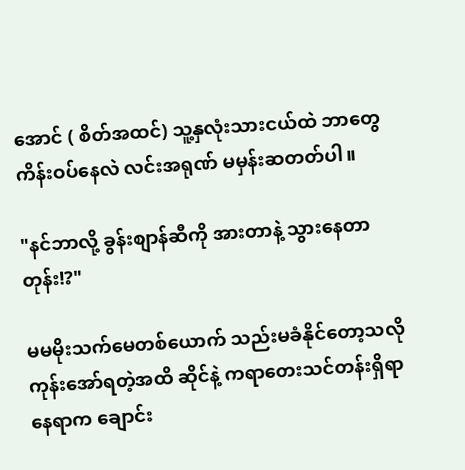အောင် ( စိတ်အထင်) သူ့နှလုံးသားငယ်ထဲ ဘာတွေကိန်းဝပ်နေလဲ လင်းအရုဏ် မမှန်းဆတတ်ပါ။

"နင်ဘာလို့ ခွန်းစျာန်ဆီကို အားတာနဲ့ သွားနေတာတုန်း!?"

မမမိုးသက်မေတစ်ယောက် သည်းမခံနိုင်တော့သလို ကုန်းအော်ရတဲ့အထိ ဆိုင်နဲ့ ကရာတေးသင်တန်းရှိရာနေရာက ချောင်း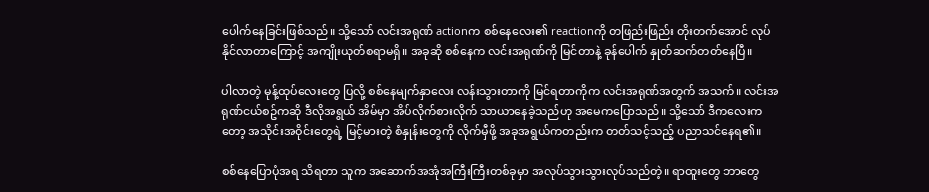ပေါက်နေခြင်းဖြစ်သည်။ သို့သော် လင်းအရုဏ် actionက စစ်နေလေး၏ reactionကို တဖြည်းဖြည်း တိုးတက်အောင် လုပ်နိုင်လာတာကြောင့် အကျိုးယုတ်စရာမရှိ။ အခုဆို စစ်နေက လင်းအရုဏ်ကို မြင်တာနဲ့ ခုန်ပေါက် နှုတ်ဆက်တတ်နေပြီ။

ပါလာတဲ့ မုန့်ထုပ်လေးတွေ ပြလို့ စစ်နေမျက်နှာလေး လန်းသွားတာကို မြင်ရတာကိုက လင်းအရုဏ်အတွက် အသက်။ လင်းအရုဏ်ငယ်စဥ်ကဆို ဒီလိုအရွယ် အိမ်မှာ အိပ်လိုက်စားလိုက် သာယာနေခဲ့သည်ဟု အမေကပြောသည်။ သို့သော် ဒီကလေးကတော့ အသိုင်းအဝိုင်းတွေရဲ့ မြင့်မားတဲ့ စံနှုန်းတွေကို လိုက်မှီဖို့ အခုအရွယ်ကတည်းက တတ်သင့်သည့် ပညာသင်နေရ၏။

စစ်နေပြောပုံအရ သိရတာ သူက အဆောက်အအုံအကြီးကြီးတစ်ခုမှာ အလုပ်သွားသွားလုပ်သည်တဲ့။ ရာထူးတွေ ဘာတွေ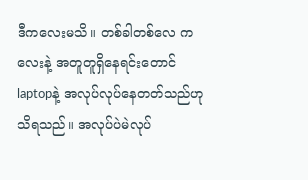ဒီကလေးမသိ။ တစ်ခါတစ်လေ ကလေးနဲ့ အတူတူရှိနေရင်းတောင် laptopနဲ့ အလုပ်လုပ်နေတတ်သည်ဟုသိရသည်။ အလုပ်ပဲမဲလုပ်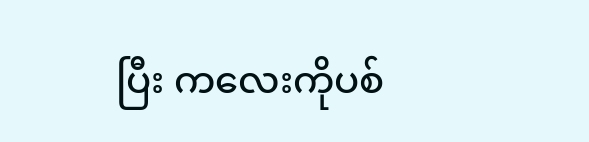ပြီး ကလေးကိုပစ်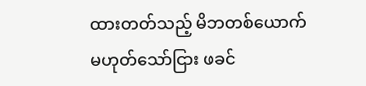ထားတတ်သည့် မိဘတစ်ယောက် မဟုတ်သော်ငြား ဖခင်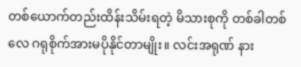တစ်ယောက်တည်းထိန်းသိမ်းရတဲ့ မိသားစုကို တစ်ခါတစ်လေ ဂရုစိုက်အားမပိုနိုင်တာမျိုး။ လင်းအရုဏ် နား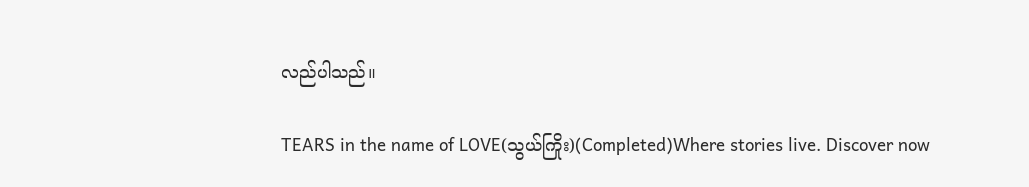လည်ပါသည်။

TEARS in the name of LOVE(သွယ်ကြိုး)(Completed)Where stories live. Discover now